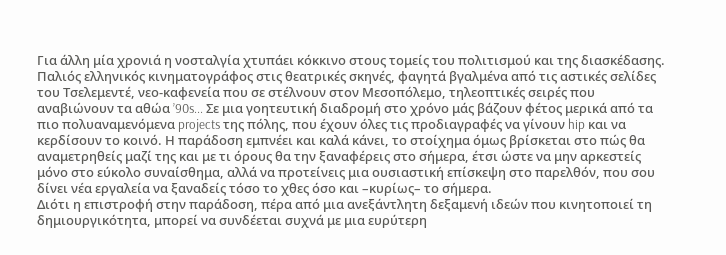Για άλλη μία χρονιά η νοσταλγία χτυπάει κόκκινο στους τομείς του πολιτισμού και της διασκέδασης. Παλιός ελληνικός κινηματογράφος στις θεατρικές σκηνές, φαγητά βγαλμένα από τις αστικές σελίδες του Τσελεμεντέ, νεο-καφενεία που σε στέλνουν στον Μεσοπόλεμο, τηλεοπτικές σειρές που αναβιώνουν τα αθώα ’90s... Σε μια γοητευτική διαδρομή στο χρόνο μάς βάζουν φέτος μερικά από τα πιο πολυαναμενόμενα projects της πόλης, που έχουν όλες τις προδιαγραφές να γίνουν hip και να κερδίσουν το κοινό. Η παράδοση εμπνέει και καλά κάνει, το στοίχημα όμως βρίσκεται στο πώς θα αναμετρηθείς μαζί της και με τι όρους θα την ξαναφέρεις στο σήμερα, έτσι ώστε να μην αρκεστείς μόνο στο εύκολο συναίσθημα, αλλά να προτείνεις μια ουσιαστική επίσκεψη στο παρελθόν, που σου δίνει νέα εργαλεία να ξαναδείς τόσο το χθες όσο και –κυρίως– το σήμερα.
Διότι η επιστροφή στην παράδοση, πέρα από μια ανεξάντλητη δεξαμενή ιδεών που κινητοποιεί τη δημιουργικότητα, μπορεί να συνδέεται συχνά με μια ευρύτερη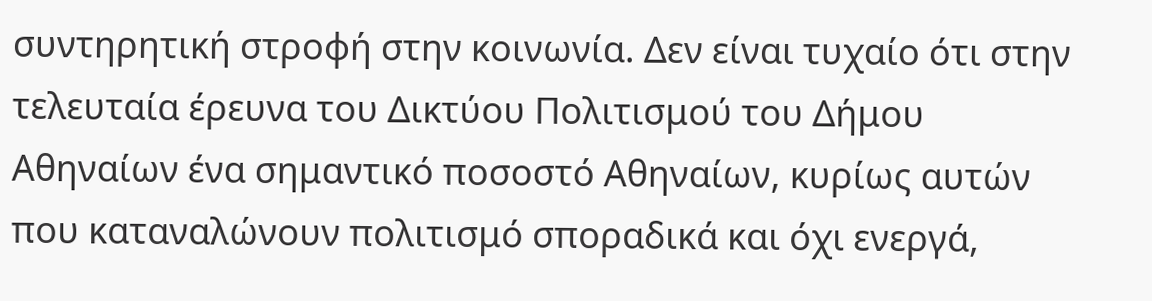συντηρητική στροφή στην κοινωνία. Δεν είναι τυχαίο ότι στην τελευταία έρευνα του Δικτύου Πολιτισμού του Δήμου Αθηναίων ένα σημαντικό ποσοστό Αθηναίων, κυρίως αυτών που καταναλώνουν πολιτισμό σποραδικά και όχι ενεργά,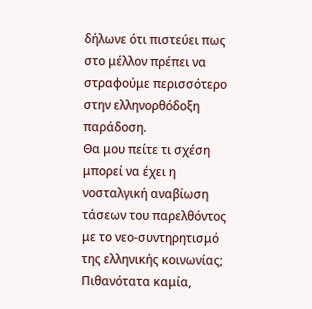δήλωνε ότι πιστεύει πως στο μέλλον πρέπει να στραφούμε περισσότερο στην ελληνορθόδοξη παράδοση.
Θα μου πείτε τι σχέση μπορεί να έχει η νοσταλγική αναβίωση τάσεων του παρελθόντος με το νεο-συντηρητισμό της ελληνικής κοινωνίας; Πιθανότατα καμία,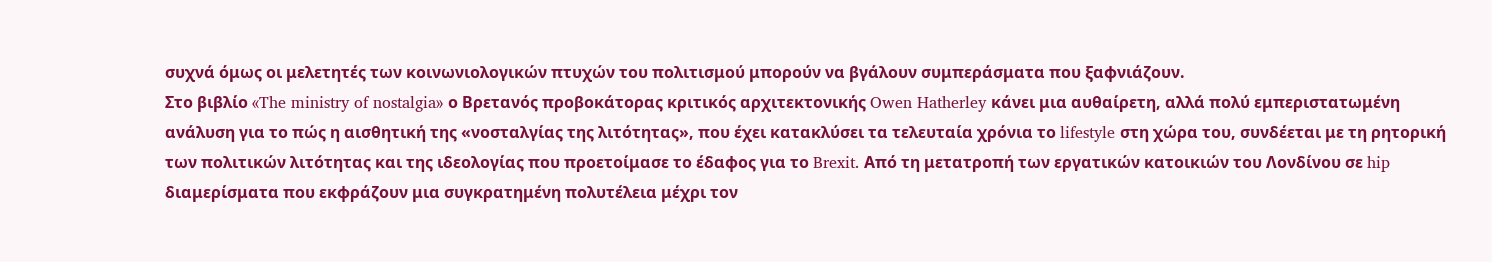συχνά όμως οι μελετητές των κοινωνιολογικών πτυχών του πολιτισμού μπορούν να βγάλουν συμπεράσματα που ξαφνιάζουν.
Στο βιβλίο «The ministry of nostalgia» ο Βρετανός προβοκάτορας κριτικός αρχιτεκτονικής Owen Hatherley κάνει μια αυθαίρετη, αλλά πολύ εμπεριστατωμένη ανάλυση για το πώς η αισθητική της «νοσταλγίας της λιτότητας», που έχει κατακλύσει τα τελευταία χρόνια το lifestyle στη χώρα του, συνδέεται με τη ρητορική των πολιτικών λιτότητας και της ιδεολογίας που προετοίμασε το έδαφος για το Brexit. Από τη μετατροπή των εργατικών κατοικιών του Λονδίνου σε hip διαμερίσματα που εκφράζουν μια συγκρατημένη πολυτέλεια μέχρι τον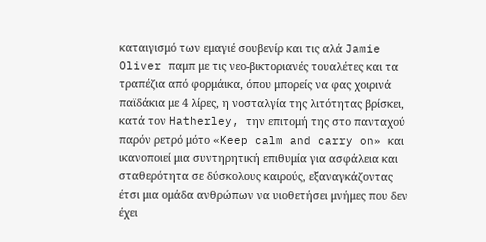καταιγισμό των εμαγιέ σουβενίρ και τις αλά Jamie Oliver παμπ με τις νεο-βικτοριανές τουαλέτες και τα τραπέζια από φορμάικα, όπου μπορείς να φας χοιρινά παϊδάκια με 4 λίρες, η νοσταλγία της λιτότητας βρίσκει, κατά τον Hatherley, την επιτομή της στο πανταχού παρόν ρετρό μότο «Keep calm and carry on» και ικανοποιεί μια συντηρητική επιθυμία για ασφάλεια και σταθερότητα σε δύσκολους καιρούς, εξαναγκάζοντας έτσι μια ομάδα ανθρώπων να υιοθετήσει μνήμες που δεν έχει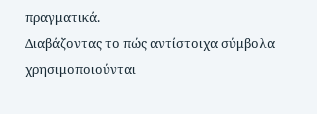πραγματικά.
Διαβάζοντας το πώς αντίστοιχα σύμβολα χρησιμοποιούνται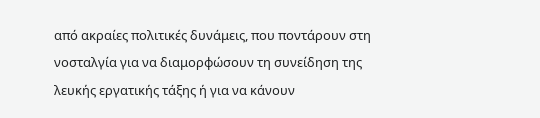από ακραίες πολιτικές δυνάμεις, που ποντάρουν στη νοσταλγία για να διαμορφώσουν τη συνείδηση της λευκής εργατικής τάξης ή για να κάνουν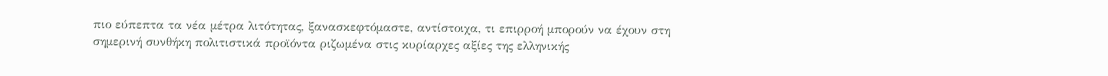πιο εύπεπτα τα νέα μέτρα λιτότητας, ξανασκεφτόμαστε, αντίστοιχα, τι επιρροή μπορούν να έχουν στη σημερινή συνθήκη πολιτιστικά προϊόντα ριζωμένα στις κυρίαρχες αξίες της ελληνικής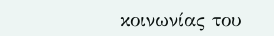κοινωνίας του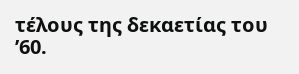τέλους της δεκαετίας του ’60.